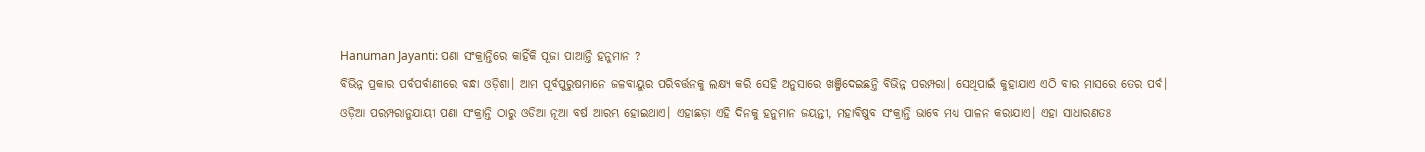Hanuman Jayanti: ପଣା ସଂକ୍ରାନ୍ତିରେ କାହିଁକି ପୂଜା ପାଆନ୍ତି ହନୁମାନ ?
ବିଭିନ୍ନ ପ୍ରକାର ପର୍ବପର୍ବାଣୀରେ ବନ୍ଧା ଓଡ଼ିଶା। ଆମ ପୂର୍ବପୁରୁଷମାନେ ଜଳବାୟୁର ପରିବର୍ତ୍ତନକୁ ଲକ୍ଷ୍ୟ କରି ସେହି ଅନୁସାରେ ଖଞ୍ଜିଦେଇଛନ୍ତି ବିଭିନ୍ନ ପରମ୍ପରା। ସେଥିପାଇଁ କୁହାଯାଏ ଏଠି ବାର ମାସରେ ତେର ପର୍ବ।
ଓଡ଼ିଆ ପରମ୍ପରାନୁଯାୟୀ ପଣା ସଂକ୍ରାନ୍ତି ଠାରୁ ଓଡିଆ ନୂଆ ବର୍ଷ ଆରମ୍ଭ ହୋଇଥାଏ। ଏହାଛଡ଼ା ଏହି ଦିନକୁ ହନୁମାନ ଜୟନ୍ତୀ, ମହାବିଷୁବ ସଂକ୍ରାନ୍ତି ଭାବେ ମଧ୍ୟ ପାଳନ କରାଯାଏ। ଏହା ସାଧାରଣତଃ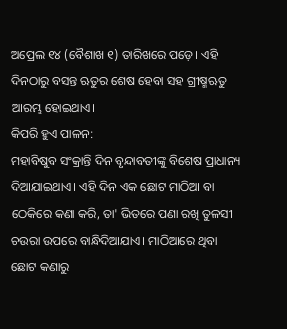ଅପ୍ରେଲ ୧୪ (ବୈଶାଖ ୧) ତାରିଖରେ ପଡ଼େ। ଏହି ଦିନଠାରୁ ବସନ୍ତ ଋତୁର ଶେଷ ହେବା ସହ ଗ୍ରୀଷ୍ମଋତୁ ଆରମ୍ଭ ହୋଇଥାଏ।
କିପରି ହୁଏ ପାଳନ:
ମହାବିଷୁବ ସଂକ୍ରାନ୍ତି ଦିନ ବୃନ୍ଦାବତୀଙ୍କୁ ବିଶେଷ ପ୍ରାଧାନ୍ୟ ଦିଆଯାଇଥାଏ। ଏହି ଦିନ ଏକ ଛୋଟ ମାଠିଆ ବା ଠେକିରେ କଣା କରି, ତା' ଭିତରେ ପଣା ରଖି ତୁଳସୀ ଚଉରା ଉପରେ ବାନ୍ଧିଦିଆଯାଏ। ମାଠିଆରେ ଥିବା ଛୋଟ କଣାରୁ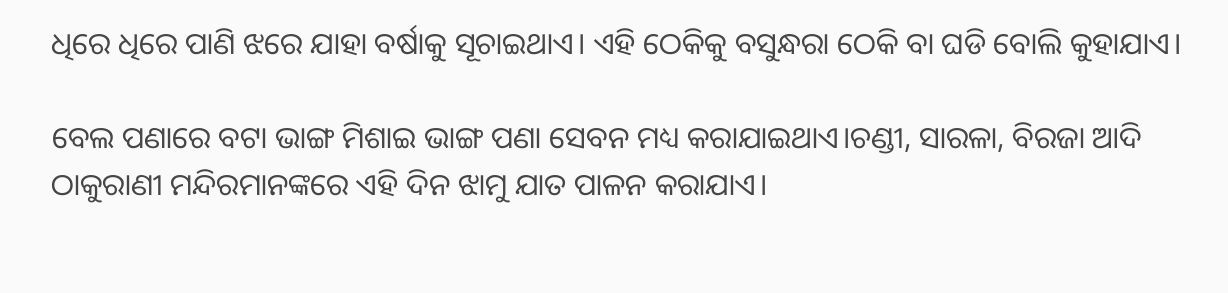ଧିରେ ଧିରେ ପାଣି ଝରେ ଯାହା ବର୍ଷାକୁ ସୂଚାଇଥାଏ। ଏହି ଠେକିକୁ ବସୁନ୍ଧରା ଠେକି ବା ଘଡି ବୋଲି କୁହାଯାଏ।

ବେଲ ପଣାରେ ବଟା ଭାଙ୍ଗ ମିଶାଇ ଭାଙ୍ଗ ପଣା ସେବନ ମଧ୍ୟ କରାଯାଇଥାଏ।ଚଣ୍ଡୀ, ସାରଳା, ବିରଜା ଆଦି ଠାକୁରାଣୀ ମନ୍ଦିରମାନଙ୍କରେ ଏହି ଦିନ ଝାମୁ ଯାତ ପାଳନ କରାଯାଏ।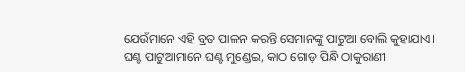ଯେଉଁମାନେ ଏହି ବ୍ରତ ପାଳନ କରନ୍ତି ସେମାନଙ୍କୁ ପାଟୁଆ ବୋଲି କୁହାଯାଏ।
ଘଣ୍ଟ ପାଟୁଆମାନେ ଘଣ୍ଟ ମୁଣ୍ଡେଇ, କାଠ ଗୋଡ଼ ପିନ୍ଧି ଠାକୁରାଣୀ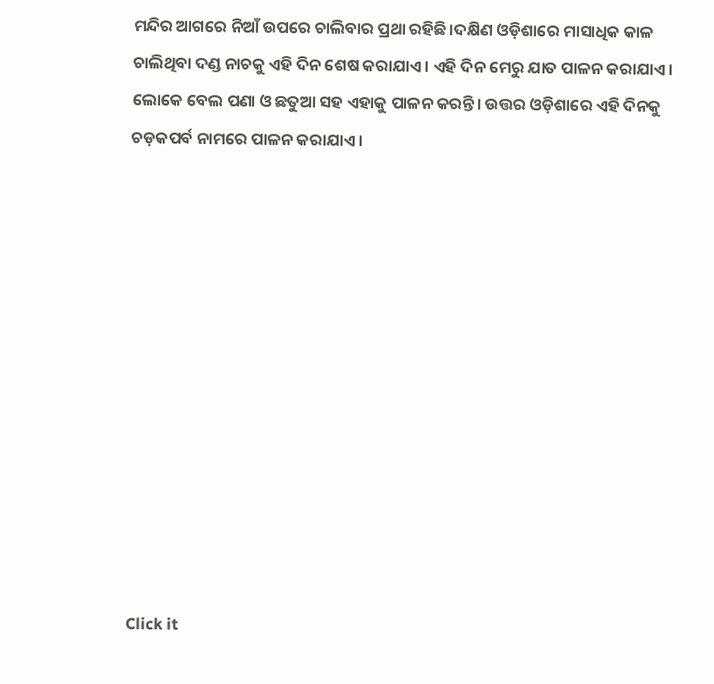ମନ୍ଦିର ଆଗରେ ନିଆଁ ଉପରେ ଚାଲିବାର ପ୍ରଥା ରହିଛି।ଦକ୍ଷିଣ ଓଡ଼ିଶାରେ ମାସାଧିକ କାଳ ଚାଲିଥିବା ଦଣ୍ଡ ନାଚକୁ ଏହି ଦିନ ଶେଷ କରାଯାଏ। ଏହି ଦିନ ମେରୁ ଯାତ ପାଳନ କରାଯାଏ। ଲୋକେ ବେଲ ପଣା ଓ ଛତୁଆ ସହ ଏହାକୁ ପାଳନ କରନ୍ତି। ଉତ୍ତର ଓଡ଼ିଶାରେ ଏହି ଦିନକୁ ଚଡ଼କପର୍ବ ନାମରେ ପାଳନ କରାଯାଏ।












Click it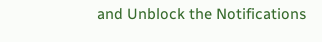and Unblock the Notifications